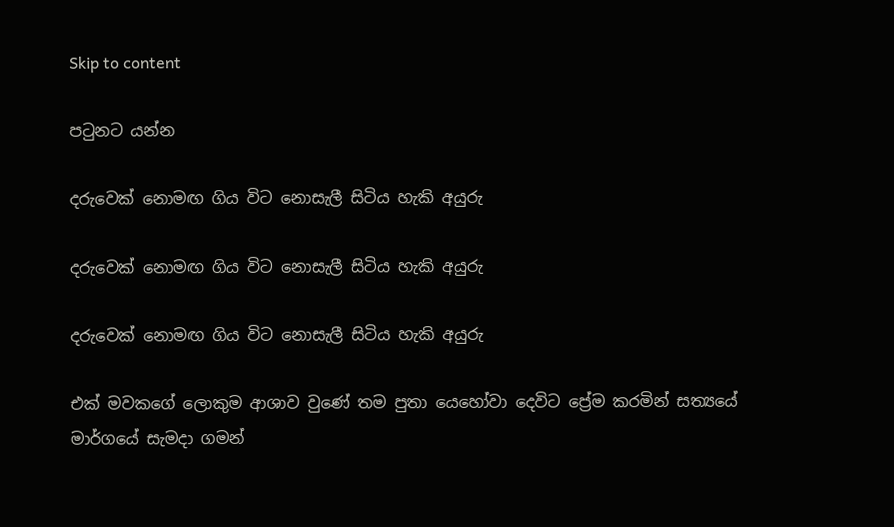Skip to content

පටුනට යන්න

දරුවෙක් නොමඟ ගිය විට නොසැලී සිටිය හැකි අයුරු

දරුවෙක් නොමඟ ගිය විට නොසැලී සිටිය හැකි අයුරු

දරුවෙක් නොමඟ ගිය විට නොසැලී සිටිය හැකි අයුරු

එක් මවකගේ ලොකුම ආශාව වුණේ තම පුතා යෙහෝවා දෙවිට ප්‍රේම කරමින් සත්‍යයේ මාර්ගයේ සැමදා ගමන්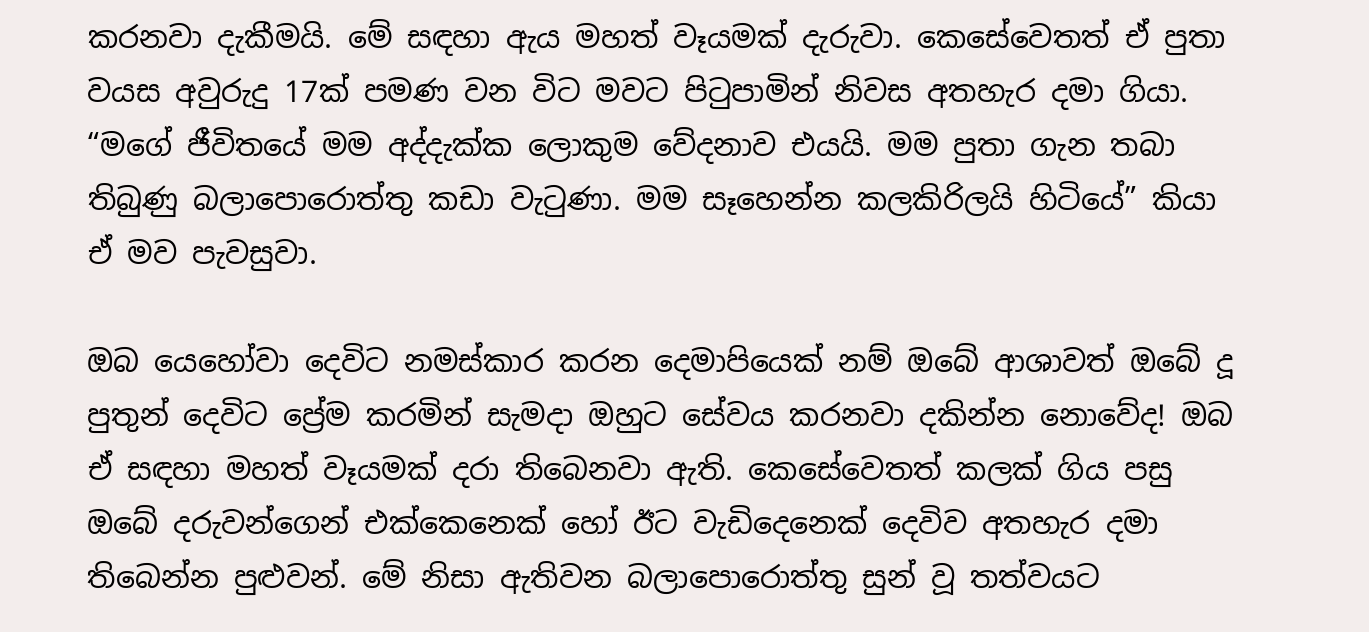කරනවා දැකීමයි. මේ සඳහා ඇය මහත් වෑයමක් දැරුවා. කෙසේවෙතත් ඒ පුතා වයස අවුරුදු 17ක් පමණ වන විට මවට පිටුපාමින් නිවස අතහැර දමා ගියා. “මගේ ජීවිතයේ මම අද්දැක්ක ලොකුම වේදනාව එයයි. මම පුතා ගැන තබා තිබුණු බලාපොරොත්තු කඩා වැටුණා. මම සෑහෙන්න කලකිරිලයි හිටියේ” කියා ඒ මව පැවසුවා.

ඔබ යෙහෝවා දෙවිට නමස්කාර කරන දෙමාපියෙක් නම් ඔබේ ආශාවත් ඔබේ දූ පුතුන් දෙවිට ප්‍රේම කරමින් සැමදා ඔහුට සේවය කරනවා දකින්න නොවේද! ඔබ ඒ සඳහා මහත් වෑයමක් දරා තිබෙනවා ඇති. කෙසේවෙතත් කලක් ගිය පසු ඔබේ දරුවන්ගෙන් එක්කෙනෙක් හෝ ඊට වැඩිදෙනෙක් දෙවිව අතහැර දමා තිබෙන්න පුළුවන්. මේ නිසා ඇතිවන බලාපොරොත්තු සුන් වූ තත්වයට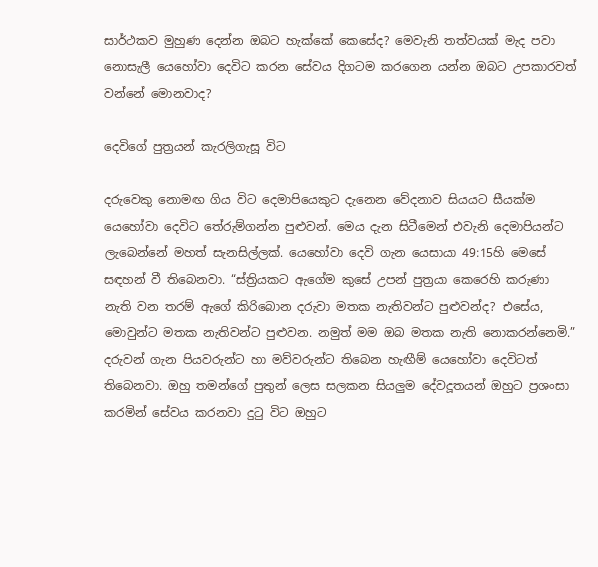සාර්ථකව මුහුණ දෙන්න ඔබට හැක්කේ කෙසේද? මෙවැනි තත්වයක් මැද පවා නොසැලී යෙහෝවා දෙවිට කරන සේවය දිගටම කරගෙන යන්න ඔබට උපකාරවත් වන්නේ මොනවාද?

දෙවිගේ පුත්‍රයන් කැරලිගැසූ විට

දරුවෙකු නොමඟ ගිය විට දෙමාපියෙකුට දැනෙන වේදනාව සියයට සීයක්ම යෙහෝවා දෙවිට තේරුම්ගන්න පුළුවන්. මෙය දැන සිටීමෙන් එවැනි දෙමාපියන්ට ලැබෙන්නේ මහත් සැනසිල්ලක්. යෙහෝවා දෙවි ගැන යෙසායා 49:15හි මෙසේ සඳහන් වී තිබෙනවා. “ස්ත්‍රියකට ඇගේම කුසේ උපන් පුත්‍රයා කෙරෙහි කරුණා නැති වන තරම් ඇගේ කිරිබොන දරුවා මතක නැතිවන්ට පුළුවන්ද? එසේය, මොවුන්ට මතක නැතිවන්ට පුළුවන. නමුත් මම ඔබ මතක නැති නොකරන්නෙමි.” දරුවන් ගැන පියවරුන්ට හා මව්වරුන්ට තිබෙන හැඟීම් යෙහෝවා දෙවිටත් තිබෙනවා. ඔහු තමන්ගේ පුතුන් ලෙස සලකන සියලුම දේවදූතයන් ඔහුට ප්‍රශංසා කරමින් සේවය කරනවා දුටු විට ඔහුට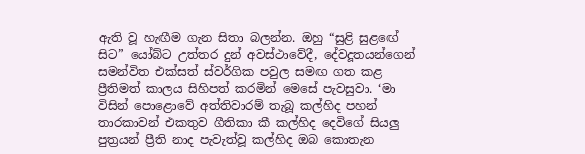ඇති වූ හැඟීම ගැන සිතා බලන්න. ඔහු “සුළි සුළඟේ සිට” යෝබ්ට උත්තර දුන් අවස්ථාවේදී, දේවදූතයන්ගෙන් සමන්විත එක්සත් ස්වර්ගික පවුල සමඟ ගත කළ ප්‍රීතිමත් කාලය සිහිපත් කරමින් මෙසේ පැවසුවා. ‘මා විසින් පොළොවේ අත්තිවාරම් තැබූ කල්හිද පහන් තාරකාවන් එකතුව ගීතිකා කී කල්හිද දෙවිගේ සියලු පුත්‍රයන් ප්‍රීති නාද පැවැත්වූ කල්හිද ඔබ කොතැන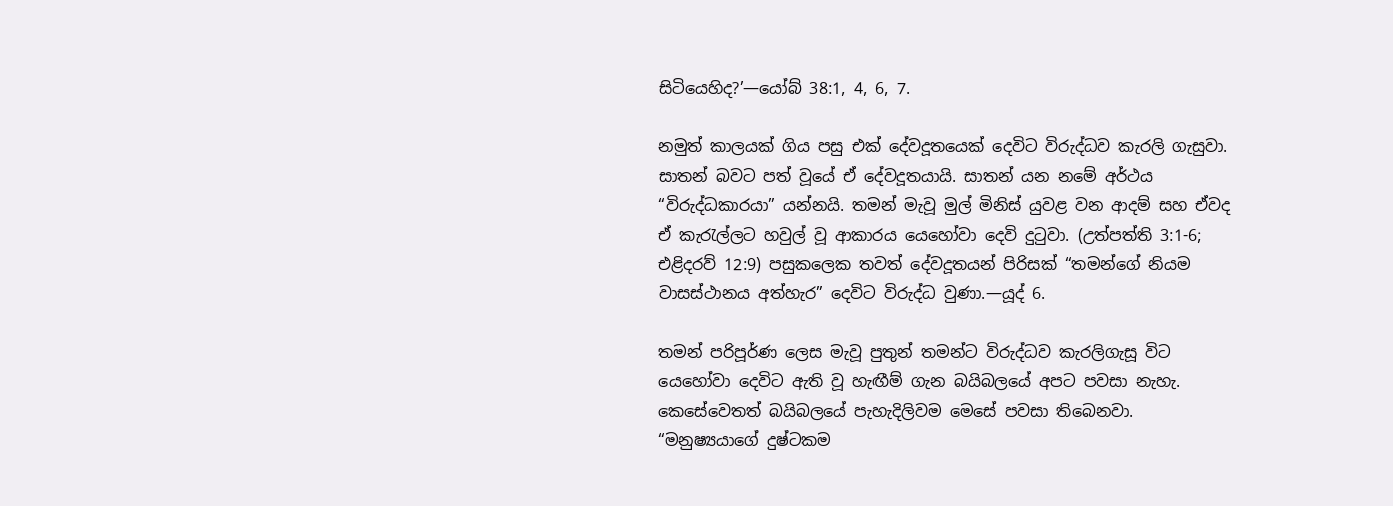සිටියෙහිද?’—යෝබ් 38:1, 4, 6, 7.

නමුත් කාලයක් ගිය පසු එක් දේවදූතයෙක් දෙවිට විරුද්ධව කැරලි ගැසුවා. සාතන් බවට පත් වූයේ ඒ දේවදූතයායි. සාතන් යන නමේ අර්ථය “විරුද්ධකාරයා” යන්නයි. තමන් මැවූ මුල් මිනිස් යුවළ වන ආදම් සහ ඒවද ඒ කැරැල්ලට හවුල් වූ ආකාරය යෙහෝවා දෙවි දුටුවා. (උත්පත්ති 3:1-6; එළිදරව් 12:9) පසුකලෙක තවත් දේවදූතයන් පිරිසක් “තමන්ගේ නියම වාසස්ථානය අත්හැර” දෙවිට විරුද්ධ වුණා.—යූද් 6.

තමන් පරිපූර්ණ ලෙස මැවූ පුතුන් තමන්ට විරුද්ධව කැරලිගැසූ විට යෙහෝවා දෙවිට ඇති වූ හැඟීම් ගැන බයිබලයේ අපට පවසා නැහැ. කෙසේවෙතත් බයිබලයේ පැහැදිලිවම මෙසේ පවසා තිබෙනවා. “මනුෂ්‍යයාගේ දුෂ්ටකම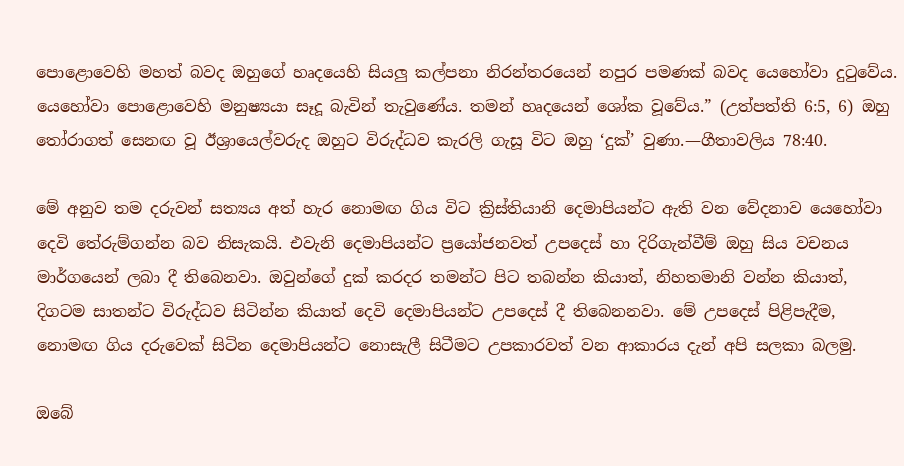පොළොවෙහි මහත් බවද ඔහුගේ හෘදයෙහි සියලු කල්පනා නිරන්තරයෙන් නපුර පමණක් බවද යෙහෝවා දුටුවේය. යෙහෝවා පොළොවෙහි මනුෂ්‍යයා සෑදූ බැවින් තැවුණේය. තමන් හෘදයෙන් ශෝක වූවේය.” (උත්පත්ති 6:5, 6) ඔහු තෝරාගත් සෙනඟ වූ ඊශ්‍රායෙල්වරුද ඔහුට විරුද්ධව කැරලි ගැසූ විට ඔහු ‘දුක්’ වුණා.—ගීතාවලිය 78:40.

මේ අනුව තම දරුවන් සත්‍යය අත් හැර නොමඟ ගිය විට ක්‍රිස්තියානි දෙමාපියන්ට ඇති වන වේදනාව යෙහෝවා දෙවි තේරුම්ගන්න බව නිසැකයි. එවැනි දෙමාපියන්ට ප්‍රයෝජනවත් උපදෙස් හා දිරිගැන්වීම් ඔහු සිය වචනය මාර්ගයෙන් ලබා දී තිබෙනවා. ඔවුන්ගේ දුක් කරදර තමන්ට පිට තබන්න කියාත්, නිහතමානි වන්න කියාත්, දිගටම සාතන්ට විරුද්ධව සිටින්න කියාත් දෙවි දෙමාපියන්ට උපදෙස් දී තිබෙනනවා. මේ උපදෙස් පිළිපැදීම, නොමඟ ගිය දරුවෙක් සිටින දෙමාපියන්ට නොසැලී සිටීමට උපකාරවත් වන ආකාරය දැන් අපි සලකා බලමු.

ඔබේ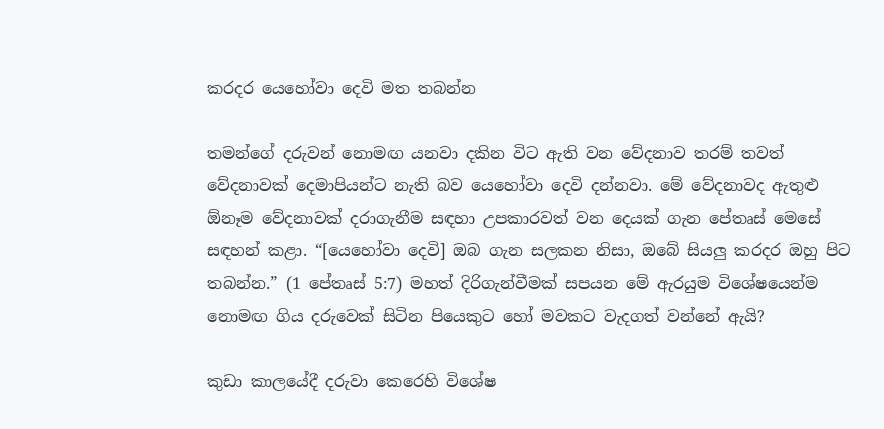කරදර යෙහෝවා දෙවි මත තබන්න

තමන්ගේ දරුවන් නොමඟ යනවා දකින විට ඇති වන වේදනාව තරම් තවත් වේදනාවක් දෙමාපියන්ට නැති බව යෙහෝවා දෙවි දන්නවා. මේ වේදනාවද ඇතුළු ඕනෑම වේදනාවක් දරාගැනීම සඳහා උපකාරවත් වන දෙයක් ගැන පේතෘස් මෙසේ සඳහන් කළා. “[යෙහෝවා දෙවි] ඔබ ගැන සලකන නිසා, ඔබේ සියලු කරදර ඔහු පිට තබන්න.” (1 පේතෘස් 5:7) මහත් දිරිගැන්වීමක් සපයන මේ ඇරයුම විශේෂයෙන්ම නොමඟ ගිය දරුවෙක් සිටින පියෙකුට හෝ මවකට වැදගත් වන්නේ ඇයි?

කුඩා කාලයේදී දරුවා කෙරෙහි විශේෂ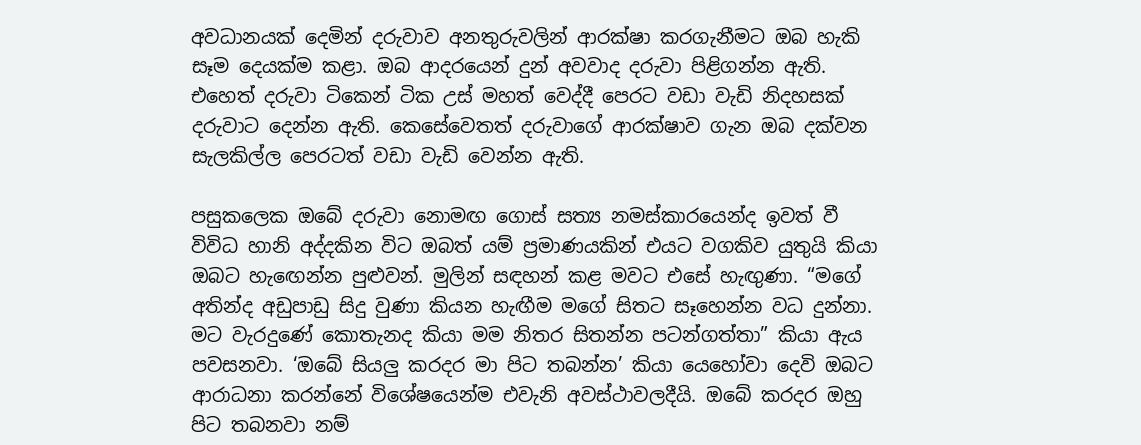අවධානයක් දෙමින් දරුවාව අනතුරුවලින් ආරක්ෂා කරගැනීමට ඔබ හැකි සෑම දෙයක්ම කළා. ඔබ ආදරයෙන් දුන් අවවාද දරුවා පිළිගන්න ඇති. එහෙත් දරුවා ටිකෙන් ටික උස් මහත් වෙද්දී පෙරට වඩා වැඩි නිදහසක් දරුවාට දෙන්න ඇති. කෙසේවෙතත් දරුවාගේ ආරක්ෂාව ගැන ඔබ දක්වන සැලකිල්ල පෙරටත් වඩා වැඩි වෙන්න ඇති.

පසුකලෙක ඔබේ දරුවා නොමඟ ගොස් සත්‍ය නමස්කාරයෙන්ද ඉවත් වී විවිධ හානි අද්දකින විට ඔබත් යම් ප්‍රමාණයකින් එයට වගකිව යුතුයි කියා ඔබට හැඟෙන්න පුළුවන්. මුලින් සඳහන් කළ මවට එසේ හැඟුණා. “මගේ අතින්ද අඩුපාඩු සිදු වුණා කියන හැඟීම මගේ සිතට සෑහෙන්න වධ දුන්නා. මට වැරදුණේ කොතැනද කියා මම නිතර සිතන්න පටන්ගත්තා” කියා ඇය පවසනවා. ‘ඔබේ සියලු කරදර මා පිට තබන්න’ කියා යෙහෝවා දෙවි ඔබට ආරාධනා කරන්නේ විශේෂයෙන්ම එවැනි අවස්ථාවලදීයි. ඔබේ කරදර ඔහු පිට තබනවා නම්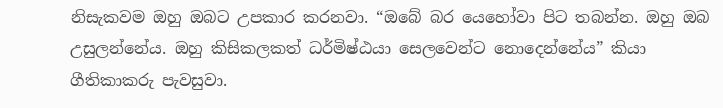නිසැකවම ඔහු ඔබට උපකාර කරනවා. “ඔබේ බර යෙහෝවා පිට තබන්න. ඔහු ඔබ උසුලන්නේය. ඔහු කිසිකලකත් ධර්මිෂ්ඨයා සෙලවෙන්ට නොදෙන්නේය” කියා ගීතිකාකරු පැවසුවා.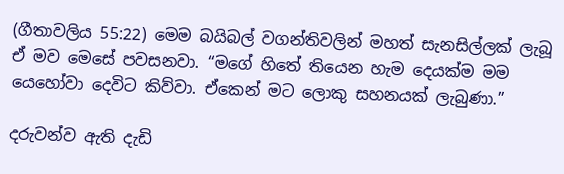(ගීතාවලිය 55:22) මෙම බයිබල් වගන්තිවලින් මහත් සැනසිල්ලක් ලැබූ ඒ මව මෙසේ පවසනවා. “මගේ හිතේ තියෙන හැම දෙයක්ම මම යෙහෝවා දෙවිට කිව්වා. ඒකෙන් මට ලොකු සහනයක් ලැබුණා.”

දරුවන්ව ඇති දැඩි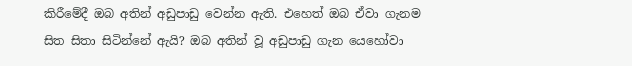කිරීමේදී ඔබ අතින් අඩුපාඩු වෙන්න ඇති. එහෙත් ඔබ ඒවා ගැනම සිත සිතා සිටින්නේ ඇයි? ඔබ අතින් වූ අඩුපාඩු ගැන යෙහෝවා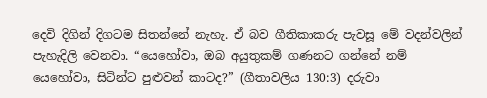දෙවි දිගින් දිගටම සිතන්නේ නැහැ. ඒ බව ගීතිකාකරු පැවසූ මේ වදන්වලින් පැහැදිලි වෙනවා. “යෙහෝවා, ඔබ අයුතුකම් ගණනට ගන්නේ නම් යෙහෝවා, සිටින්ට පුළුවන් කාටද?” (ගීතාවලිය 130:3) දරුවා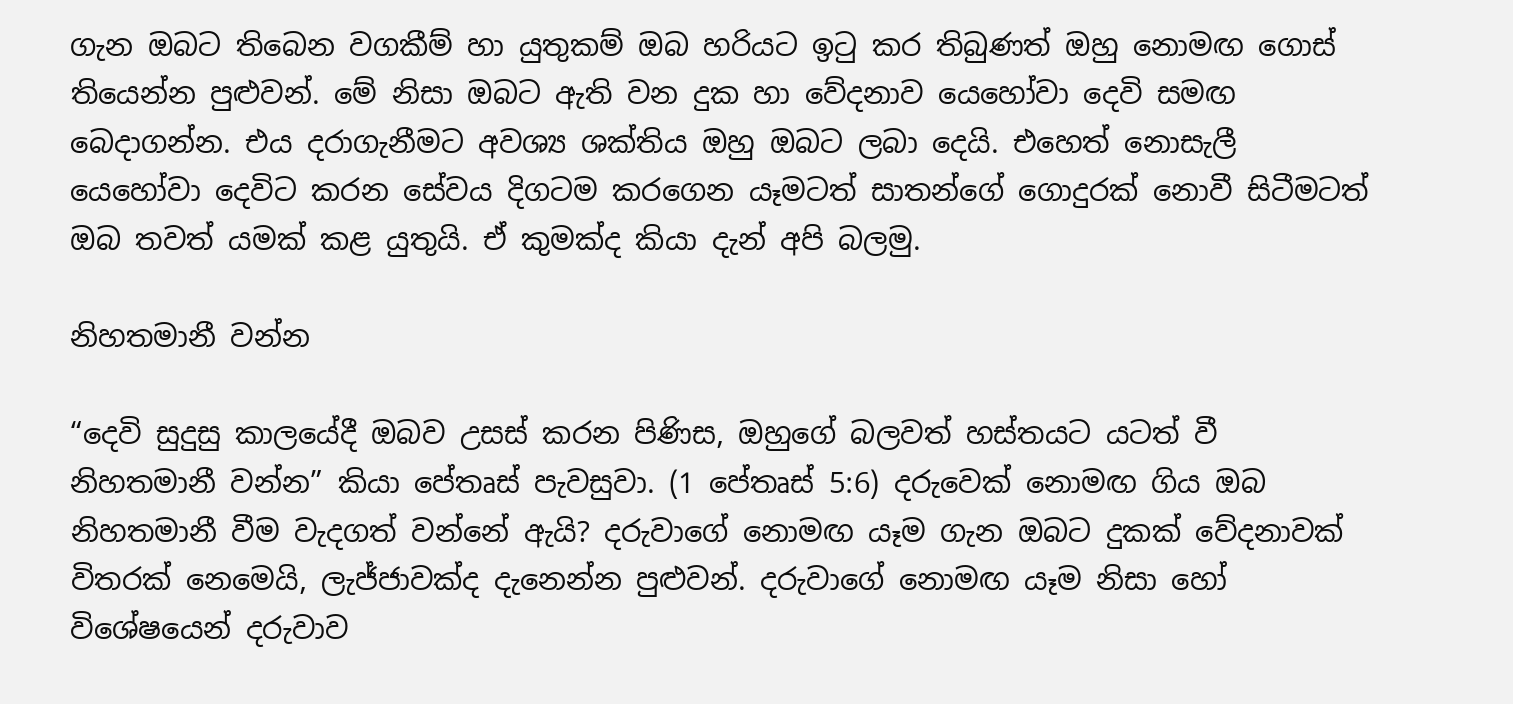ගැන ඔබට තිබෙන වගකීම් හා යුතුකම් ඔබ හරියට ඉටු කර තිබුණත් ඔහු නොමඟ ගොස් තියෙන්න පුළුවන්. මේ නිසා ඔබට ඇති වන දුක හා වේදනාව යෙහෝවා දෙවි සමඟ බෙදාගන්න. එය දරාගැනීමට අවශ්‍ය ශක්තිය ඔහු ඔබට ලබා දෙයි. එහෙත් නොසැලී යෙහෝවා දෙවිට කරන සේවය දිගටම කරගෙන යෑමටත් සාතන්ගේ ගොදුරක් නොවී සිටීමටත් ඔබ තවත් යමක් කළ යුතුයි. ඒ කුමක්ද කියා දැන් අපි බලමු.

නිහතමානී වන්න

“දෙවි සුදුසු කාලයේදී ඔබව උසස් කරන පිණිස, ඔහුගේ බලවත් හස්තයට යටත් වී නිහතමානී වන්න” කියා පේතෘස් පැවසුවා. (1 පේතෘස් 5:6) දරුවෙක් නොමඟ ගිය ඔබ නිහතමානී වීම වැදගත් වන්නේ ඇයි? දරුවාගේ නොමඟ යෑම ගැන ඔබට දුකක් වේදනාවක් විතරක් නෙමෙයි, ලැජ්ජාවක්ද දැනෙන්න පුළුවන්. දරුවාගේ නොමඟ යෑම නිසා හෝ විශේෂයෙන් දරුවාව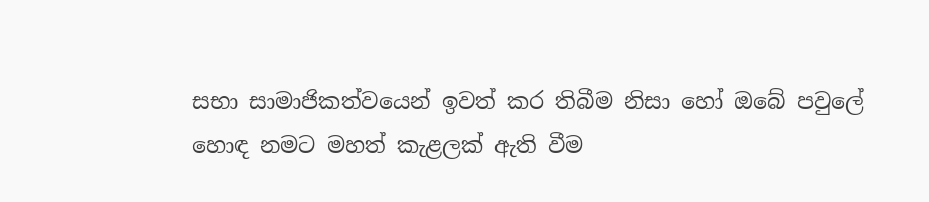සභා සාමාජිකත්වයෙන් ඉවත් කර තිබීම නිසා හෝ ඔබේ පවුලේ හොඳ නමට මහත් කැළලක් ඇති වීම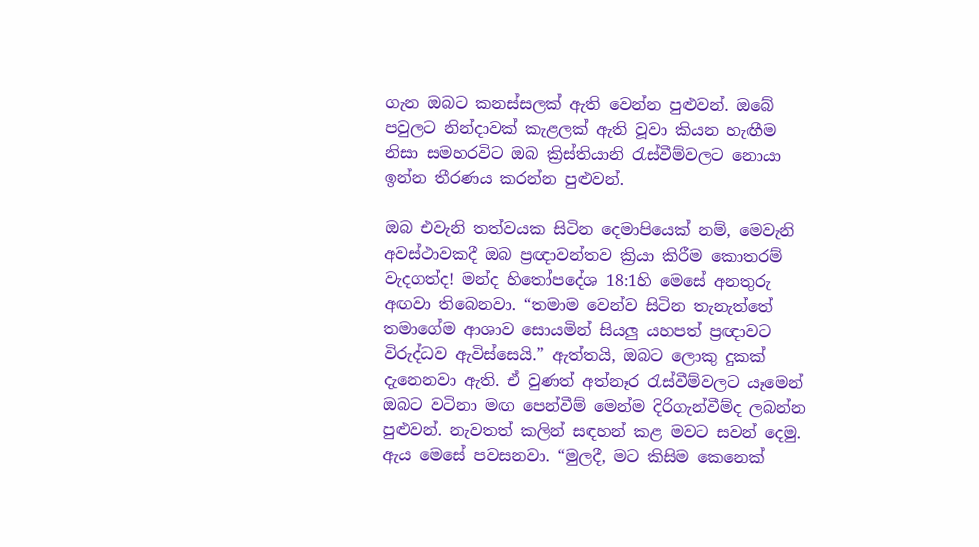ගැන ඔබට කනස්සලක් ඇති වෙන්න පුළුවන්. ඔබේ පවුලට නින්දාවක් කැළලක් ඇති වූවා කියන හැඟීම නිසා සමහරවිට ඔබ ක්‍රිස්තියානි රැස්වීම්වලට නොයා ඉන්න තීරණය කරන්න පුළුවන්.

ඔබ එවැනි තත්වයක සිටින දෙමාපියෙක් නම්, මෙවැනි අවස්ථාවකදී ඔබ ප්‍රඥාවන්තව ක්‍රියා කිරීම කොතරම් වැදගත්ද! මන්ද හිතෝපදේශ 18:1හි මෙසේ අනතුරු අඟවා තිබෙනවා. “තමාම වෙන්ව සිටින තැනැත්තේ තමාගේම ආශාව සොයමින් සියලු යහපත් ප්‍රඥාවට විරුද්ධව ඇවිස්සෙයි.” ඇත්තයි, ඔබට ලොකු දුකක් දැනෙනවා ඇති. ඒ වුණත් අත්නෑර රැස්වීම්වලට යෑමෙන් ඔබට වටිනා මඟ පෙන්වීම් මෙන්ම දිරිගැන්වීම්ද ලබන්න පුළුවන්. නැවතත් කලින් සඳහන් කළ මවට සවන් දෙමු. ඇය මෙසේ පවසනවා. “මුලදී, මට කිසිම කෙනෙක්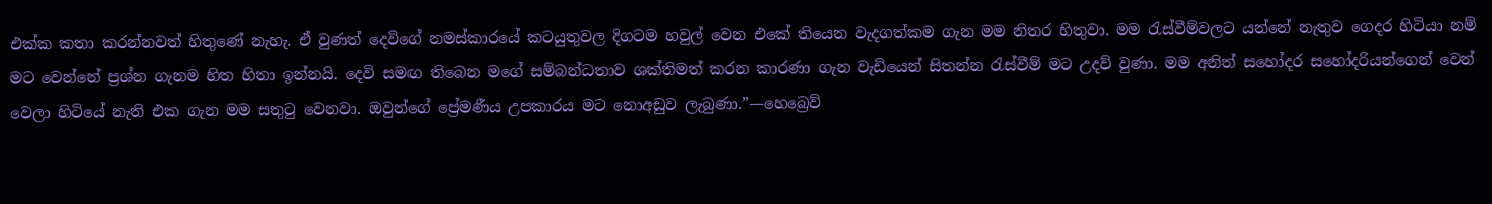එක්ක කතා කරන්නවත් හිතුණේ නැහැ. ඒ වුණත් දෙවිගේ නමස්කාරයේ කටයුතුවල දිගටම හවුල් වෙන එකේ තියෙන වැදගත්කම ගැන මම නිතර හිතුවා. මම රැස්වීම්වලට යන්නේ නැතුව ගෙදර හිටියා නම් මට වෙන්නේ ප්‍රශ්න ගැනම හිත හිතා ඉන්නයි. දෙවි සමඟ තිබෙන මගේ සම්බන්ධතාව ශක්තිමත් කරන කාරණා ගැන වැඩියෙන් සිතන්න රැස්වීම් මට උදව් වුණා. මම අනිත් සහෝදර සහෝදරියන්ගෙන් වෙන් වෙලා හිටියේ නැති එක ගැන මම සතුටු වෙනවා. ඔවුන්ගේ ප්‍රේමණීය උපකාරය මට නොඅඩුව ලැබුණා.”—හෙබ්‍රෙව්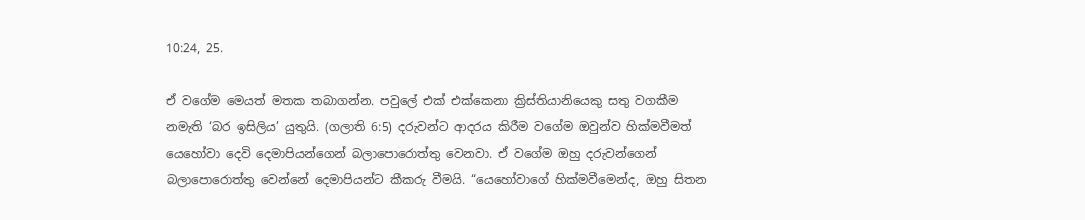10:24, 25.

ඒ වගේම මෙයත් මතක තබාගන්න. පවුලේ එක් එක්කෙනා ක්‍රිස්තියානියෙකු සතු වගකීම නමැති ‘බර ඉසිලිය’ යුතුයි. (ගලාති 6:5) දරුවන්ට ආදරය කිරීම වගේම ඔවුන්ව හික්මවීමත් යෙහෝවා දෙවි දෙමාපියන්ගෙන් බලාපොරොත්තු වෙනවා. ඒ වගේම ඔහු දරුවන්ගෙන් බලාපොරොත්තු වෙන්නේ දෙමාපියන්ට කීකරු වීමයි. “යෙහෝවාගේ හික්මවීමෙන්ද, ඔහු සිතන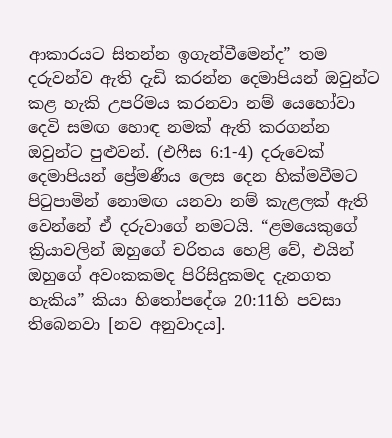ආකාරයට සිතන්න ඉගැන්වීමෙන්ද” තම දරුවන්ව ඇති දැඩි කරන්න දෙමාපියන් ඔවුන්ට කළ හැකි උපරිමය කරනවා නම් යෙහෝවා දෙවි සමඟ හොඳ නමක් ඇති කරගන්න ඔවුන්ට පුළුවන්. (එෆීස 6:1-4) දරුවෙක් දෙමාපියන් ප්‍රේමණීය ලෙස දෙන හික්මවීමට පිටුපාමින් නොමඟ යනවා නම් කැළලක් ඇති වෙන්නේ ඒ දරුවාගේ නමටයි. “ළමයෙකුගේ ක්‍රියාවලින් ඔහුගේ චරිතය හෙළි වේ, එයින් ඔහුගේ අවංකකමද පිරිසිදුකමද දැනගත හැකිය” කියා හිතෝපදේශ 20:11හි පවසා තිබෙනවා [නව අනුවාදය].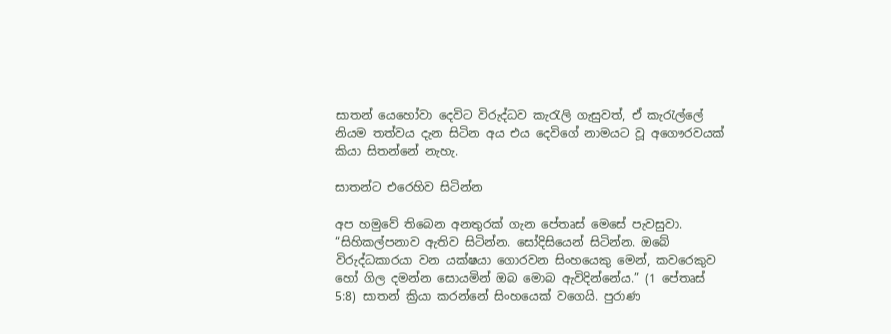සාතන් යෙහෝවා දෙවිට විරුද්ධව කැරැලි ගැසුවත්, ඒ කැරැල්ලේ නියම තත්වය දැන සිටින අය එය දෙවිගේ නාමයට වූ අගෞරවයක් කියා සිතන්නේ නැහැ.

සාතන්ට එරෙහිව සිටින්න

අප හමුවේ තිබෙන අනතුරක් ගැන පේතෘස් මෙසේ පැවසුවා. “සිහිකල්පනාව ඇතිව සිටින්න. සෝදිසියෙන් සිටින්න. ඔබේ විරුද්ධකාරයා වන යක්ෂයා ගොරවන සිංහයෙකු මෙන්, කවරෙකුව හෝ ගිල දමන්න සොයමින් ඔබ මොබ ඇවිදින්නේය.” (1 පේතෘස් 5:8) සාතන් ක්‍රියා කරන්නේ සිංහයෙක් වගෙයි. පුරාණ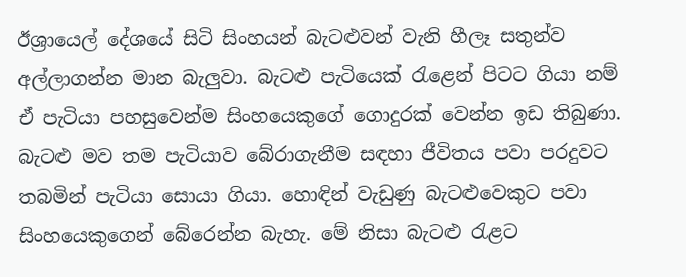ඊශ්‍රායෙල් දේශයේ සිටි සිංහයන් බැටළුවන් වැනි හීලෑ සතුන්ව අල්ලාගන්න මාන බැලුවා. බැටළු පැටියෙක් රැළෙන් පිටට ගියා නම් ඒ පැටියා පහසුවෙන්ම සිංහයෙකුගේ ගොදුරක් වෙන්න ඉඩ තිබුණා. බැටළු මව තම පැටියාව බේරාගැනීම සඳහා ජීවිතය පවා පරදුවට තබමින් පැටියා සොයා ගියා. හොඳින් වැඩුණු බැටළුවෙකුට පවා සිංහයෙකුගෙන් බේරෙන්න බැහැ. මේ නිසා බැටළු රැළට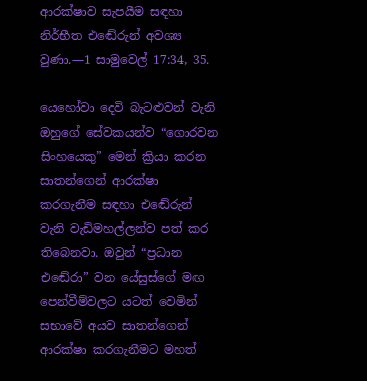ආරක්ෂාව සැපයීම සඳහා නිර්භීත එඬේරුන් අවශ්‍ය වුණා.—1 සාමුවෙල් 17:34, 35.

යෙහෝවා දෙවි බැටළුවන් වැනි ඔහුගේ සේවකයන්ව “ගොරවන සිංහයෙකු” මෙන් ක්‍රියා කරන සාතන්ගෙන් ආරක්ෂා කරගැනීම සඳහා එඬේරුන් වැනි වැඩිමහල්ලන්ව පත් කර තිබෙනවා. ඔවුන් “ප්‍රධාන එඬේරා” වන යේසුස්ගේ මඟ පෙන්වීම්වලට යටත් වෙමින් සභාවේ අයව සාතන්ගෙන් ආරක්ෂා කරගැනීමට මහත්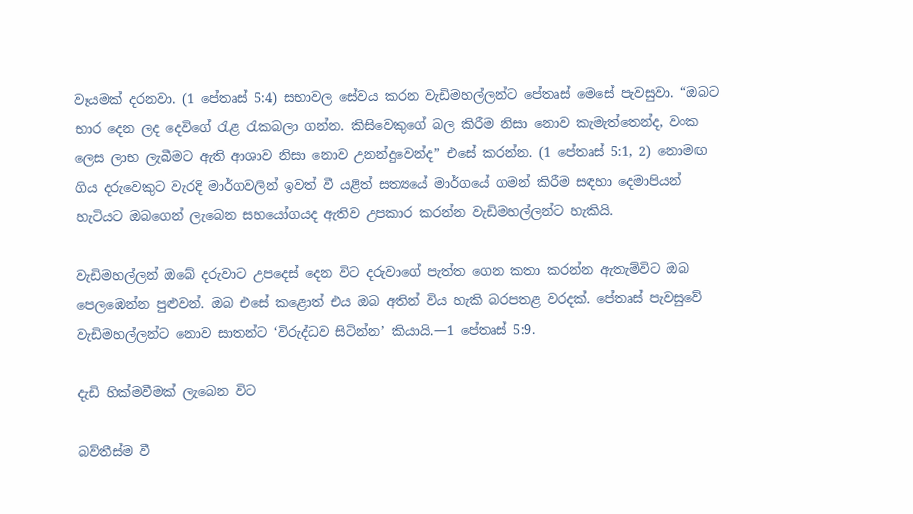වෑයමක් දරනවා. (1 පේතෘස් 5:4) සභාවල සේවය කරන වැඩිමහල්ලන්ට පේතෘස් මෙසේ පැවසුවා. “ඔබට භාර දෙන ලද දෙවිගේ රැළ රැකබලා ගන්න. කිසිවෙකුගේ බල කිරීම නිසා නොව කැමැත්තෙන්ද, වංක ලෙස ලාභ ලැබීමට ඇති ආශාව නිසා නොව උනන්දුවෙන්ද” එසේ කරන්න. (1 පේතෘස් 5:1, 2) නොමඟ ගිය දරුවෙකුට වැරදි මාර්ගවලින් ඉවත් වී යළිත් සත්‍යයේ මාර්ගයේ ගමන් කිරීම සඳහා දෙමාපියන් හැටියට ඔබගෙන් ලැබෙන සහයෝගයද ඇතිව උපකාර කරන්න වැඩිමහල්ලන්ට හැකියි.

වැඩිමහල්ලන් ඔබේ දරුවාට උපදෙස් දෙන විට දරුවාගේ පැත්ත ගෙන කතා කරන්න ඇතැම්විට ඔබ පෙලඹෙන්න පුළුවන්. ඔබ එසේ කළොත් එය ඔබ අතින් විය හැකි බරපතළ වරදක්. පේතෘස් පැවසුවේ වැඩිමහල්ලන්ට නොව සාතන්ට ‘විරුද්ධව සිටින්න’ කියායි.—1 පේතෘස් 5:9.

දැඩි හික්මවීමක් ලැබෙන විට

බව්තීස්ම වී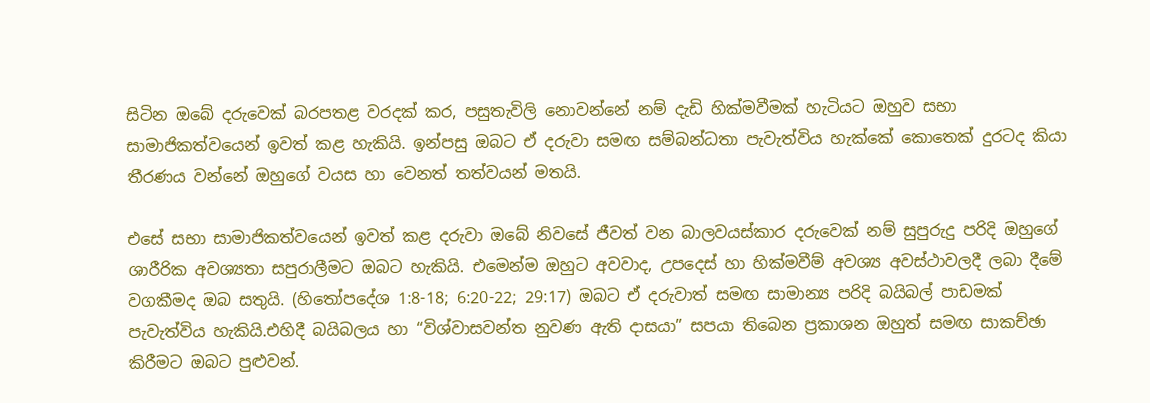සිටින ඔබේ දරුවෙක් බරපතළ වරදක් කර, පසුතැවිලි නොවන්නේ නම් දැඩි හික්මවීමක් හැටියට ඔහුව සභා සාමාජිකත්වයෙන් ඉවත් කළ හැකියි. ඉන්පසු ඔබට ඒ දරුවා සමඟ සම්බන්ධතා පැවැත්විය හැක්කේ කොතෙක් දුරටද කියා තීරණය වන්නේ ඔහුගේ වයස හා වෙනත් තත්වයන් මතයි.

එසේ සභා සාමාජිකත්වයෙන් ඉවත් කළ දරුවා ඔබේ නිවසේ ජීවත් වන බාලවයස්කාර දරුවෙක් නම් සුපුරුදු පරිදි ඔහුගේ ශාරීරික අවශ්‍යතා සපුරාලීමට ඔබට හැකියි. එමෙන්ම ඔහුට අවවාද, උපදෙස් හා හික්මවීම් අවශ්‍ය අවස්ථාවලදී ලබා දීමේ වගකීමද ඔබ සතුයි. (හිතෝපදේශ 1:8-18; 6:20-22; 29:17) ඔබට ඒ දරුවාත් සමඟ සාමාන්‍ය පරිදි බයිබල් පාඩමක් පැවැත්විය හැකියි.එහිදී බයිබලය හා “විශ්වාසවන්ත නුවණ ඇති දාසයා” සපයා තිබෙන ප්‍රකාශන ඔහුත් සමඟ සාකච්ඡා කිරීමට ඔබට පුළුවන්.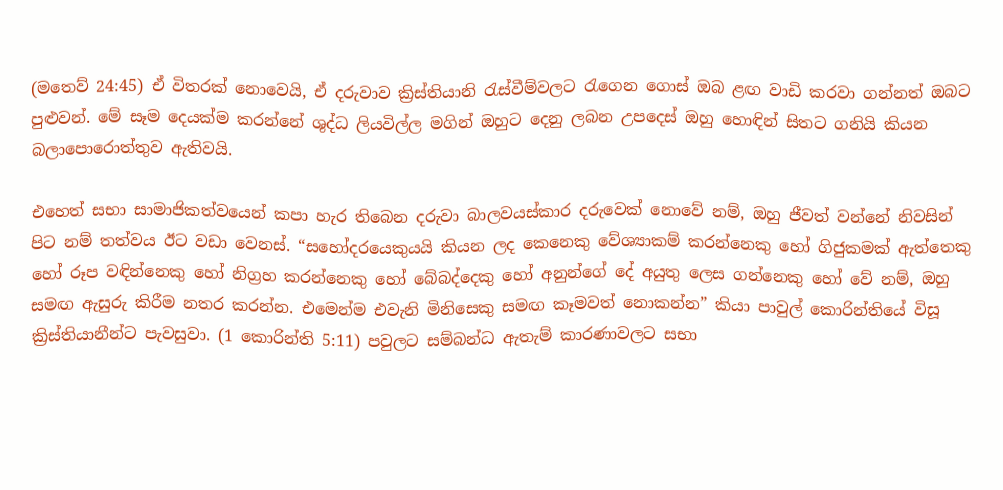(මතෙව් 24:45) ඒ විතරක් නොවෙයි, ඒ දරුවාව ක්‍රිස්තියානි රැස්වීම්වලට රැගෙන ගොස් ඔබ ළඟ වාඩි කරවා ගන්නත් ඔබට පුළුවන්. මේ සෑම දෙයක්ම කරන්නේ ශුද්ධ ලියවිල්ල මගින් ඔහුට දෙනු ලබන උපදෙස් ඔහු හොඳින් සිතට ගනියි කියන බලාපොරොත්තුව ඇතිවයි.

එහෙත් සභා සාමාජිකත්වයෙන් කපා හැර තිබෙන දරුවා බාලවයස්කාර දරුවෙක් නොවේ නම්, ඔහු ජීවත් වන්නේ නිවසින් පිට නම් තත්වය ඊට වඩා වෙනස්. “සහෝදරයෙකුයයි කියන ලද කෙනෙකු වේශ්‍යාකම් කරන්නෙකු හෝ ගිජුකමක් ඇත්තෙකු හෝ රූප වඳින්නෙකු හෝ නිග්‍රහ කරන්නෙකු හෝ බේබද්දෙකු හෝ අනුන්ගේ දේ අයුතු ලෙස ගන්නෙකු හෝ වේ නම්, ඔහු සමඟ ඇසුරු කිරීම නතර කරන්න. එමෙන්ම එවැනි මිනිසෙකු සමඟ කෑමවත් නොකන්න” කියා පාවුල් කොරින්තියේ විසූ ක්‍රිස්තියානීන්ට පැවසුවා. (1 කොරින්ති 5:11) පවුලට සම්බන්ධ ඇතැම් කාරණාවලට සභා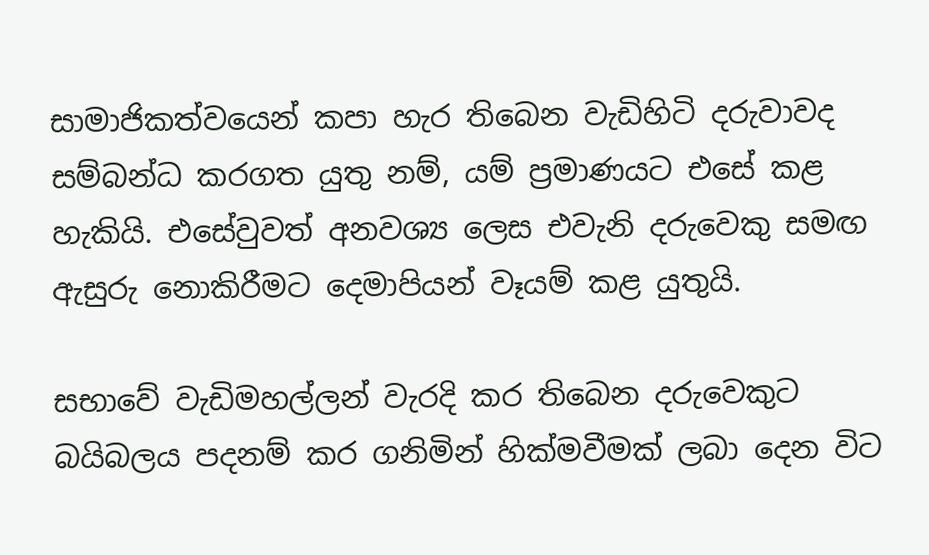සාමාජිකත්වයෙන් කපා හැර තිබෙන වැඩිහිටි දරුවාවද සම්බන්ධ කරගත යුතු නම්, යම් ප්‍රමාණයට එසේ කළ හැකියි. එසේවුවත් අනවශ්‍ය ලෙස එවැනි දරුවෙකු සමඟ ඇසුරු නොකිරීමට දෙමාපියන් වෑයම් කළ යුතුයි.

සභාවේ වැඩිමහල්ලන් වැරදි කර තිබෙන දරුවෙකුට බයිබලය පදනම් කර ගනිමින් හික්මවීමක් ලබා දෙන විට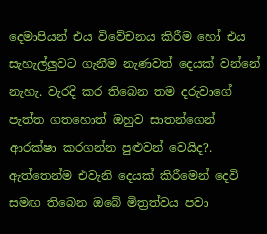දෙමාපියන් එය විවේචනය කිරීම හෝ එය සැහැල්ලුවට ගැනීම නැණවත් දෙයක් වන්නේ නැහැ. වැරදි කර තිබෙන තම දරුවාගේ පැත්ත ගතහොත් ඔහුව සාතන්ගෙන් ආරක්ෂා කරගන්න පුළුවන් වෙයිද?. ඇත්තෙන්ම එවැනි දෙයක් කිරීමෙන් දෙවි සමඟ තිබෙන ඔබේ මිත්‍රත්වය පවා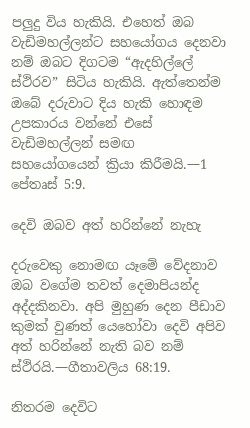පලුදු විය හැකියි. එහෙත් ඔබ වැඩිමහල්ලන්ට සහයෝගය දෙනවා නම් ඔබට දිගටම “ඇදහිල්ලේ ස්ථිරව” සිටිය හැකියි. ඇත්තෙන්ම ඔබේ දරුවාට දිය හැකි හොඳම උපකාරය වන්නේ එසේ වැඩිමහල්ලන් සමඟ සහයෝගයෙන් ක්‍රියා කිරීමයි.—1 පේතෘස් 5:9.

දෙවි ඔබව අත් හරින්නේ නැහැ

දරුවෙකු නොමඟ යෑමේ වේදනාව ඔබ වගේම තවත් දෙමාපියන්ද අද්දකිනවා. අපි මුහුණ දෙන පීඩාව කුමක් වුණත් යෙහෝවා දෙවි අපිව අත් හරින්නේ නැති බව නම් ස්ථිරයි.—ගීතාවලිය 68:19.

නිතරම දෙවිට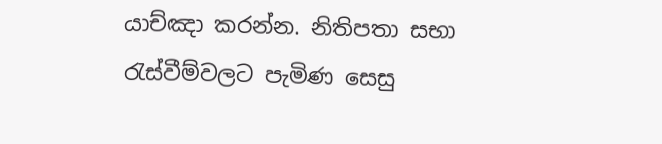යාච්ඤා කරන්න. නිතිපතා සභා රැස්වීම්වලට පැමිණ සෙසු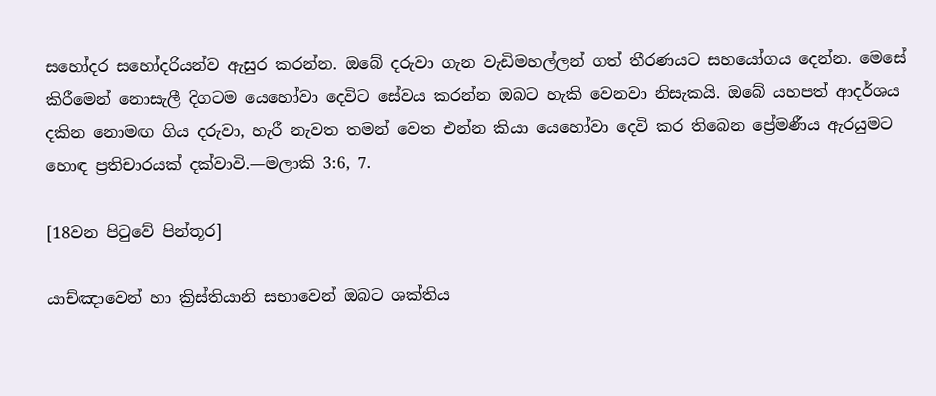සහෝදර සහෝදරියන්ව ඇසුර කරන්න. ඔබේ දරුවා ගැන වැඩිමහල්ලන් ගත් තීරණයට සහයෝගය දෙන්න. මෙසේ කිරීමෙන් නොසැලී දිගටම යෙහෝවා දෙවිට සේවය කරන්න ඔබට හැකි වෙනවා නිසැකයි. ඔබේ යහපත් ආදර්ශය දකින නොමඟ ගිය දරුවා, හැරී නැවත තමන් වෙත එන්න කියා යෙහෝවා දෙවි කර තිබෙන ප්‍රේමණීය ඇරයුමට හොඳ ප්‍රතිචාරයක් දක්වාවි.—මලාකි 3:6, 7.

[18වන පිටුවේ පින්තූර]

යාච්ඤාවෙන් හා ක්‍රිස්තියානි සභාවෙන් ඔබට ශක්තිය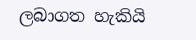ලබාගත හැකියි